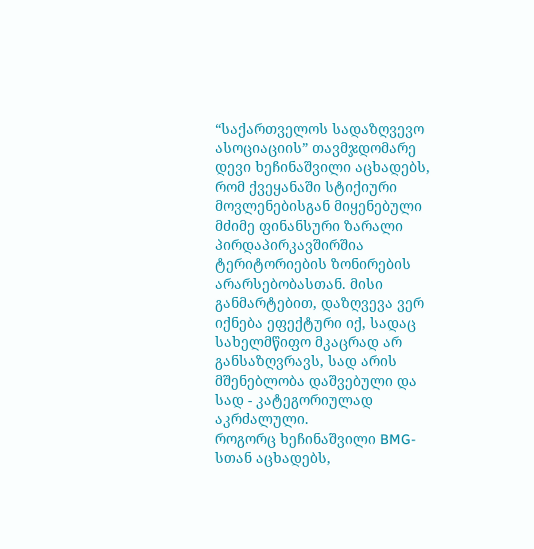“საქართველოს სადაზღვევო ასოციაციის” თავმჯდომარე დევი ხეჩინაშვილი აცხადებს, რომ ქვეყანაში სტიქიური მოვლენებისგან მიყენებული მძიმე ფინანსური ზარალი პირდაპირკავშირშია ტერიტორიების ზონირების არარსებობასთან. მისი განმარტებით, დაზღვევა ვერ იქნება ეფექტური იქ, სადაც სახელმწიფო მკაცრად არ განსაზღვრავს, სად არის მშენებლობა დაშვებული და სად - კატეგორიულად აკრძალული.
როგორც ხეჩინაშვილი BMG-სთან აცხადებს,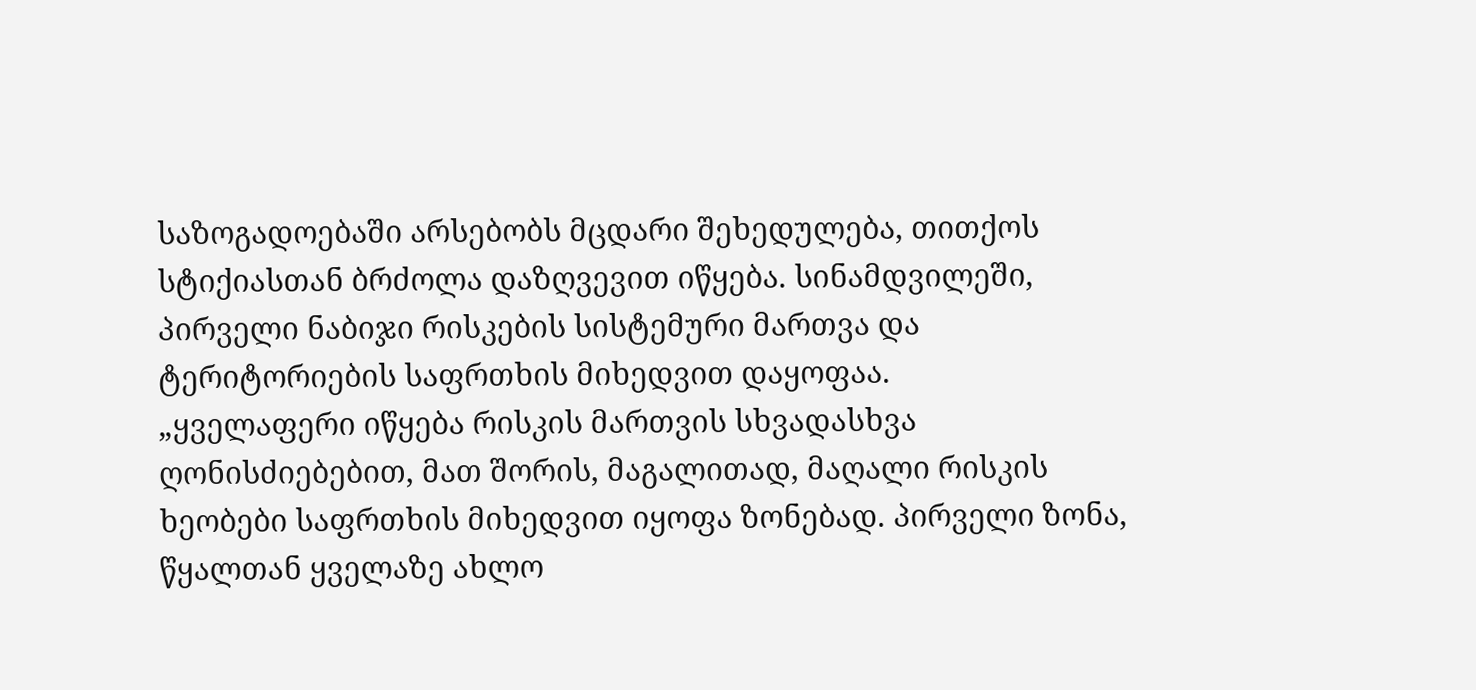საზოგადოებაში არსებობს მცდარი შეხედულება, თითქოს სტიქიასთან ბრძოლა დაზღვევით იწყება. სინამდვილეში, პირველი ნაბიჯი რისკების სისტემური მართვა და ტერიტორიების საფრთხის მიხედვით დაყოფაა.
„ყველაფერი იწყება რისკის მართვის სხვადასხვა ღონისძიებებით, მათ შორის, მაგალითად, მაღალი რისკის ხეობები საფრთხის მიხედვით იყოფა ზონებად. პირველი ზონა, წყალთან ყველაზე ახლო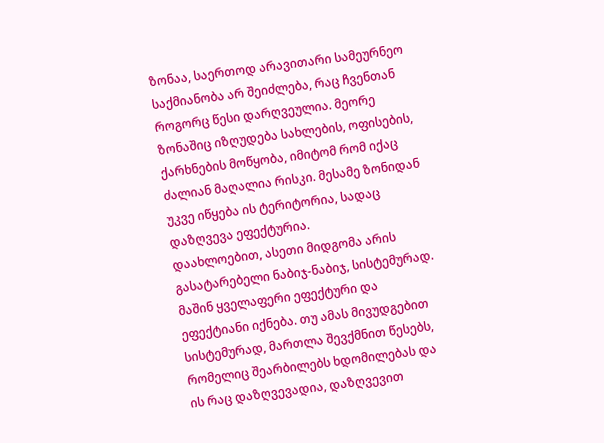ზონაა, საერთოდ არავითარი სამეურნეო საქმიანობა არ შეიძლება, რაც ჩვენთან როგორც წესი დარღვეულია. მეორე ზონაშიც იზღუდება სახლების, ოფისების, ქარხნების მოწყობა, იმიტომ რომ იქაც ძალიან მაღალია რისკი. მესამე ზონიდან უკვე იწყება ის ტერიტორია, სადაც დაზღვევა ეფექტურია.
დაახლოებით, ასეთი მიდგომა არის გასატარებელი ნაბიჯ-ნაბიჯ, სისტემურად. მაშინ ყველაფერი ეფექტური და ეფექტიანი იქნება. თუ ამას მივუდგებით სისტემურად, მართლა შევქმნით წესებს, რომელიც შეარბილებს ხდომილებას და ის რაც დაზღვევადია, დაზღვევით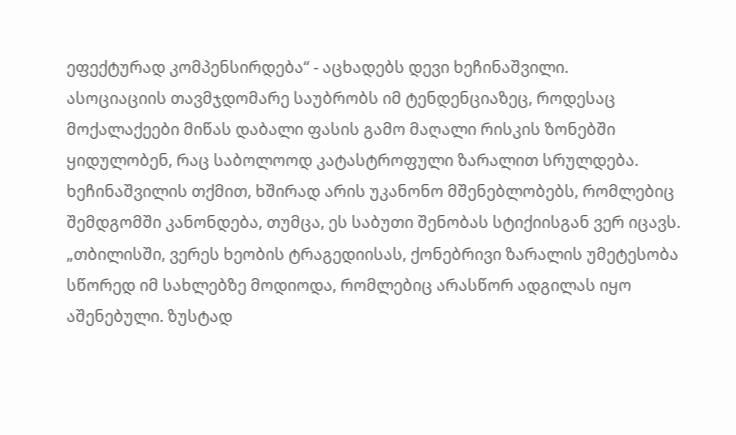ეფექტურად კომპენსირდება“ - აცხადებს დევი ხეჩინაშვილი.
ასოციაციის თავმჯდომარე საუბრობს იმ ტენდენციაზეც, როდესაც მოქალაქეები მიწას დაბალი ფასის გამო მაღალი რისკის ზონებში ყიდულობენ, რაც საბოლოოდ კატასტროფული ზარალით სრულდება. ხეჩინაშვილის თქმით, ხშირად არის უკანონო მშენებლობებს, რომლებიც შემდგომში კანონდება, თუმცა, ეს საბუთი შენობას სტიქიისგან ვერ იცავს.
„თბილისში, ვერეს ხეობის ტრაგედიისას, ქონებრივი ზარალის უმეტესობა სწორედ იმ სახლებზე მოდიოდა, რომლებიც არასწორ ადგილას იყო აშენებული. ზუსტად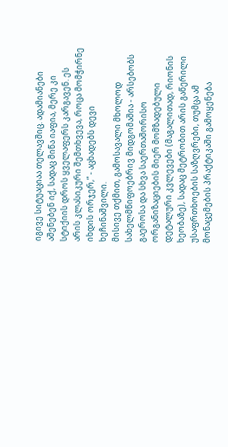იგივე სიტუაციაა თელავშიც. ადამიანები აშენებენ იქ, სადაც მიწა იაფია, მერე კი სტიქიის დროს ყველაფერს კარგავენ. ეს არის კლასიკური შემთხვევა, როცა მომჭირნე იხდის ორჯერ,“ - აცხადებს დევი ხეჩინაშვილი.
მისივე თქმით, გამოსავალი მხოლოდ სახელმწიფოებრივ მიდგომაშია - არსებობს გაეროსა და სხვა საერთაშორისო ორგანიზაციების მიერ მომზადებული დეტალური კვლევები (მაგალითად, რიონის ხეობაზე), სადაც მეტრობით არის გაწერილი უსაფრთხოების საზღვრები, თუმცა ამ მონაცემების პრაქტიკაში გამოყენება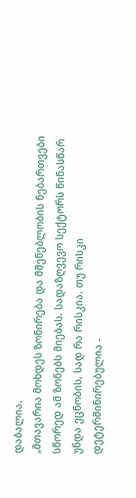დაბალია.
„მთავარია მოხდეს ზონირება და მშენებლობის ნებართვები სწორედ ამ ზონებს მიებას. სადაზღვევო სექტორს წინასწარ უნდა ეცნობის, სად რა რისკია. თუ რისკი დეტერმინირებულია -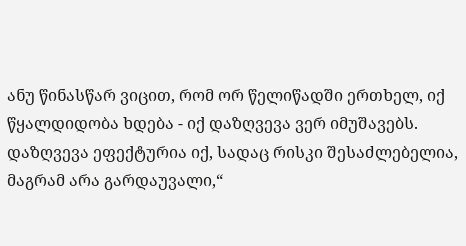ანუ წინასწარ ვიცით, რომ ორ წელიწადში ერთხელ, იქ წყალდიდობა ხდება - იქ დაზღვევა ვერ იმუშავებს. დაზღვევა ეფექტურია იქ, სადაც რისკი შესაძლებელია, მაგრამ არა გარდაუვალი,“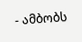- ამბობს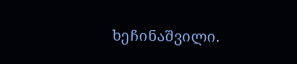ხეჩინაშვილი.